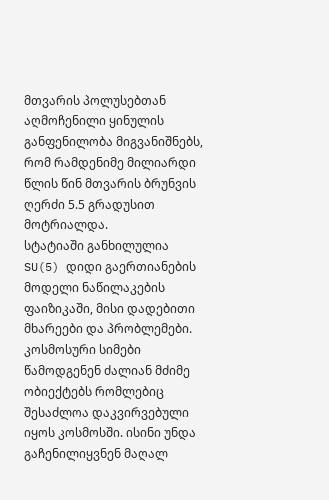მთვარის პოლუსებთან აღმოჩენილი ყინულის განფენილობა მიგვანიშნებს, რომ რამდენიმე მილიარდი წლის წინ მთვარის ბრუნვის ღერძი 5.5 გრადუსით მოტრიალდა.
სტატიაში განხილულია SU(5) დიდი გაერთიანების მოდელი ნაწილაკების ფაიზიკაში, მისი დადებითი მხარეები და პრობლემები.
კოსმოსური სიმები წამოდგენენ ძალიან მძიმე ობიექტებს რომლებიც შესაძლოა დაკვირვებული იყოს კოსმოსში. ისინი უნდა გაჩენილიყვნენ მაღალ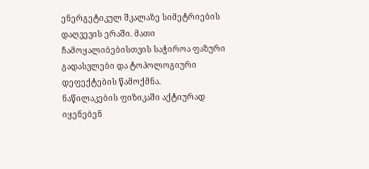ენერგეტიკულ შკალაზე სიმეტრიების დაღვევის ერაში. მათი ჩამოყალიბებისთვის საჭიროა ფაზური გადასვლები და ტოპოლოგიური დეფექტების წამოქმნა.
ნაწილაკების ფიზიკაში აქტიურად იყენებენ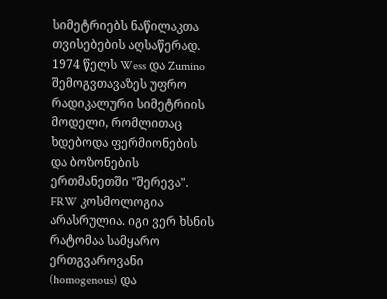სიმეტრიებს ნაწილაკთა თვისებების აღსაწერად. 1974 წელს Wess და Zumino შემოგვთავაზეს უფრო რადიკალური სიმეტრიის მოდელი, რომლითაც ხდებოდა ფერმიონების და ბოზონების ერთმანეთში "შერევა".
FRW კოსმოლოგია არასრულია. იგი ვერ ხსნის რატომაა სამყარო ერთგვაროვანი (homogenous) და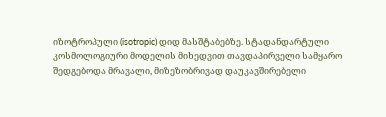იზოტროპული (isotropic) დიდ მასშტაბებზე. სტადანდარტული კოსმოლოგიური მოდელის მიხედვით თავდაპირველი სამყარო შედგებოდა მრავალი, მიზეზობრივად დაუკავშირებელი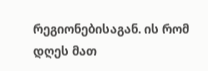რეგიონებისაგან. ის რომ დღეს მათ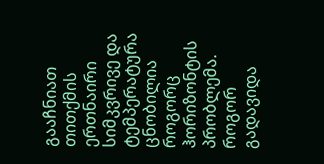გააჩნიათ თითქმის ერთნაირი სიმკვრივე და ტემპერატურა ცნობილია როგორც ჰორიზონტის პრობლემა. როგორ გადავიდა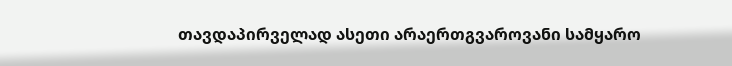თავდაპირველად ასეთი არაერთგვაროვანი სამყარო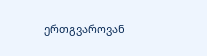ერთგვაროვან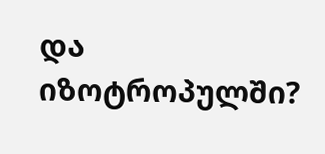და იზოტროპულში?